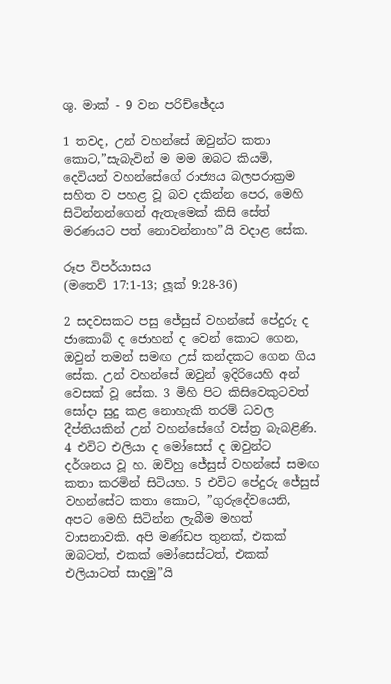ශු. මාක් - 9 වන පරිච්ඡේදය

1 තවද, උන් වහන්සේ ඔවුන්ට කතා කොට,”සැබැවින් ම මම ඔබට කියමි, දෙවියන් වහන්සේගේ රාජ්‍යය බලපරාක්‍රම සහිත ව පහළ වූ බව දකින්න පෙර, මෙහි සිටින්නන්ගෙන් ඇතැමෙක් කිසි සේත් මරණයට පත් නොවන්නාහ”යි වදාළ සේක.

රූප විපර්යාසය
(මතෙව් 17:1-13; ලූක් 9:28-36)

2 සදවසකට පසු ජේසුස් වහන්සේ පේදුරු ද ජාකොබ් ද ජොහන් ද වෙන් කොට ගෙන, ඔවුන් තමන් සමඟ උස් කන්දකට ගෙන ගිය සේක. උන් වහන්සේ ඔවුන් ඉදිරියෙහි අන් වෙසක් වූ සේක. 3 මිහි පිට කිසිවෙකුටවත් සෝදා සුදු කළ නොහැකි තරම් ධවල දීප්තියකින් උන් වහන්සේගේ වස්ත්‍ර බැබළිණි. 4 එවිට එලියා ද මෝසෙස් ද ඔවුන්ට දර්ශනය වූ හ. ඔව්හු ජේසුස් වහන්සේ සමඟ කතා කරමින් සිටියහ. 5 එවිට පේදුරු ජේසුස් වහන්සේට කතා කොට, ”ගුරුදේවයෙනි, අපට මෙහි සිටින්න ලැබීම මහත් වාසනාවකි. අපි මණ්ඩප තුනක්, එකක් ඔබටත්, එකක් මෝසෙස්ටත්, එකක් එලියාටත් සාදමු”යි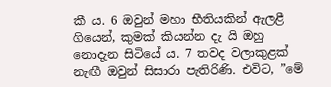කී ය. 6 ඔවුන් මහා භීතියකින් ඇලළී ගියෙන්, කුමක් කියන්න දැ යි ඔහු නොදැන සිටියේ ය. 7 තවද වලාකුළක් නැඟී ඔවුන් සිසාරා පැතිරිණි. එවිට, ”මේ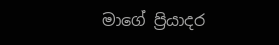මාගේ ප්‍රියාදර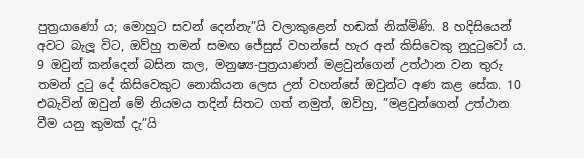පුත්‍රයාණෝ ය; මොහුට සවන් දෙන්නැ”යි වලාකුළෙන් හඬක් නික්මිණි. 8 හදිසියෙන් අවට බැලූ විට, ඔව්හු තමන් සමඟ ජේසුස් වහන්සේ හැර අන් කිසිවෙකු නුදුටුවෝ ය.
9 ඔවුන් කන්දෙන් බසින කල, මනුෂ්‍ය-පුත්‍රයාණන් මළවුන්ගෙන් උත්ථාන වන තුරු තමන් දුටු දේ කිසිවෙකුට නොකියන ලෙස උන් වහන්සේ ඔවුන්ට අණ කළ සේක. 10 එබැවින් ඔවුන් මේ නියමය තදින් සිතට ගත් නමුත්, ඔව්හු, ”මළවුන්ගෙන් උත්ථාන වීම යනු කුමක් දැ”යි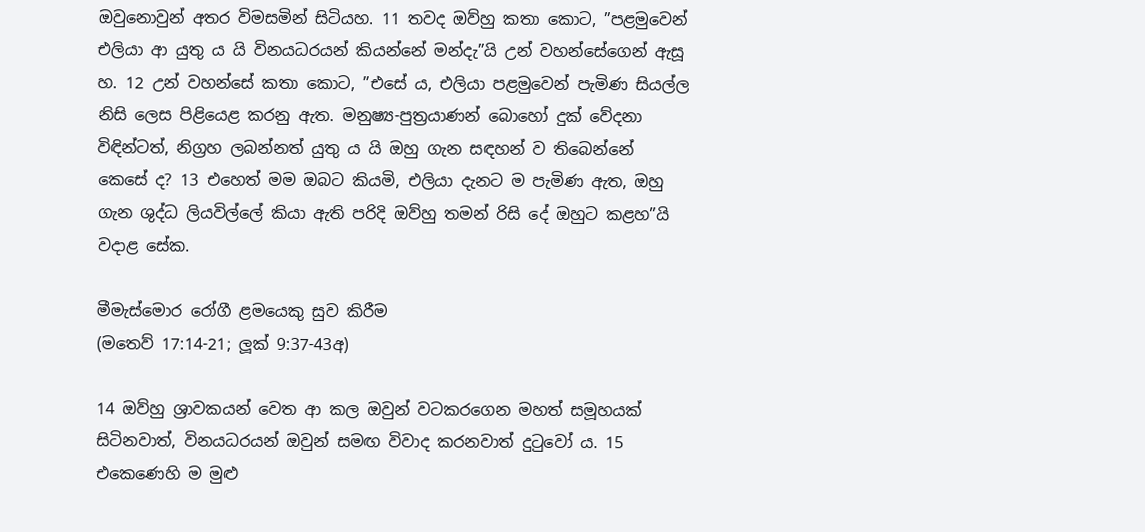ඔවුනොවුන් අතර විමසමින් සිටියහ. 11 තවද ඔව්හු කතා කොට, ”පළමුවෙන් එලියා ආ යුතු ය යි විනයධරයන් කියන්නේ මන්දැ”යි උන් වහන්සේගෙන් ඇසූ හ. 12 උන් වහන්සේ කතා කොට, ”එසේ ය, එලියා පළමුවෙන් පැමිණ සියල්ල නිසි ලෙස පිළියෙළ කරනු ඇත. මනුෂ්‍ය-පුත්‍රයාණන් බොහෝ දුක් වේදනා විඳින්ටත්, නිග්‍රහ ලබන්නත් යුතු ය යි ඔහු ගැන සඳහන් ව තිබෙන්නේ කෙසේ ද? 13 එහෙත් මම ඔබට කියමි, එලියා දැනට ම පැමිණ ඇත, ඔහු ගැන ශුද්ධ ලියවිල්ලේ කියා ඇති පරිදි ඔව්හු තමන් රිසි දේ ඔහුට කළහ”යි වදාළ සේක.

මීමැස්මොර රෝගී ළමයෙකු සුව කිරීම
(මතෙව් 17:14-21; ලූක් 9:37-43අ)

14 ඔව්හු ශ්‍රාවකයන් වෙත ආ කල ඔවුන් වටකරගෙන මහත් සමූහයක් සිටිනවාත්, විනයධරයන් ඔවුන් සමඟ විවාද කරනවාත් දුටුවෝ ය. 15 එකෙණෙහි ම මුළු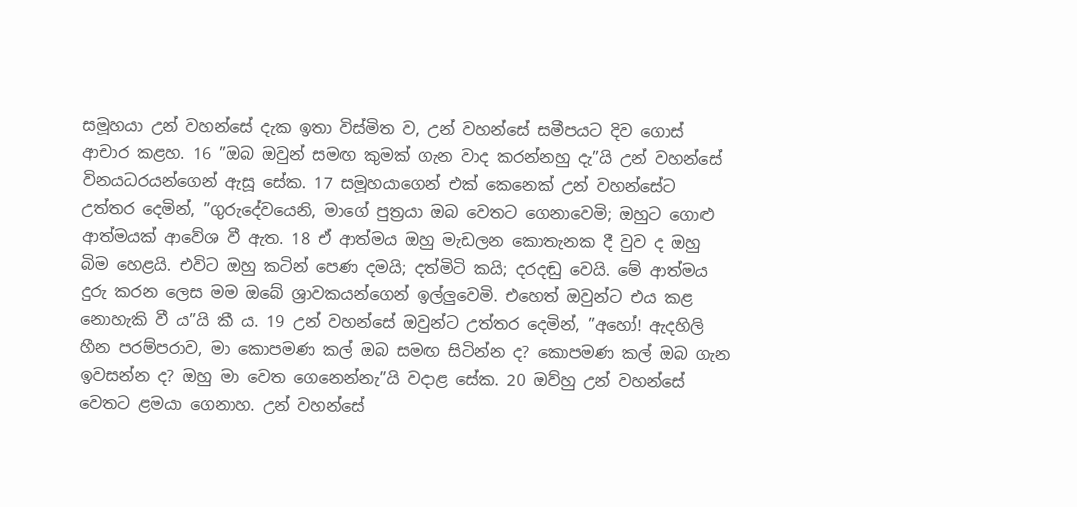සමූහයා උන් වහන්සේ දැක ඉතා විස්මිත ව, උන් වහන්සේ සමීපයට දිව ගොස් ආචාර කළහ. 16 ”ඔබ ඔවුන් සමඟ කුමක් ගැන වාද කරන්නහු දැ”යි උන් වහන්සේ විනයධරයන්ගෙන් ඇසූ සේක. 17 සමූහයාගෙන් එක් කෙනෙක් උන් වහන්සේට උත්තර දෙමින්, ”ගුරුදේවයෙනි, මාගේ පුත්‍රයා ඔබ වෙතට ගෙනාවෙමි; ඔහුට ගොළු ආත්මයක් ආවේශ වී ඇත. 18 ඒ ආත්මය ඔහු මැඩලන කොතැනක දී වුව ද ඔහු බිම හෙළයි. එවිට ඔහු කටින් පෙණ දමයි; දත්මිටි කයි; දරදඬු වෙයි. මේ ආත්මය දුරු කරන ලෙස මම ඔබේ ශ්‍රාවකයන්ගෙන් ඉල්ලුවෙමි. එහෙත් ඔවුන්ට එය කළ නොහැකි වී ය”යි කී ය. 19 උන් වහන්සේ ඔවුන්ට උත්තර දෙමින්, ”අහෝ! ඇදහිලි හීන පරම්පරාව, මා කොපමණ කල් ඔබ සමඟ සිටින්න ද? කොපමණ කල් ඔබ ගැන ඉවසන්න ද? ඔහු මා වෙත ගෙනෙන්නැ”යි වදාළ සේක. 20 ඔව්හු උන් වහන්සේ වෙතට ළමයා ගෙනාහ. උන් වහන්සේ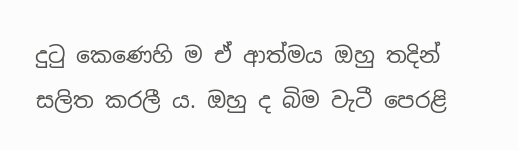දුටු කෙණෙහි ම ඒ ආත්මය ඔහු තදින් සලිත කරලී ය. ඔහු ද බිම වැටී පෙරළි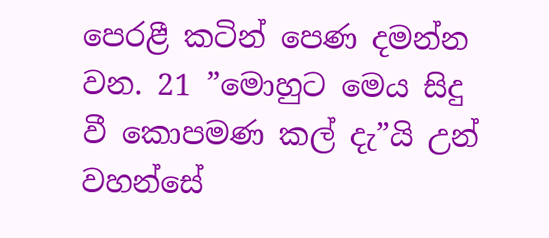පෙරළී කටින් පෙණ දමන්න වන. 21 ”මොහුට මෙය සිදු වී කොපමණ කල් දැ”යි උන් වහන්සේ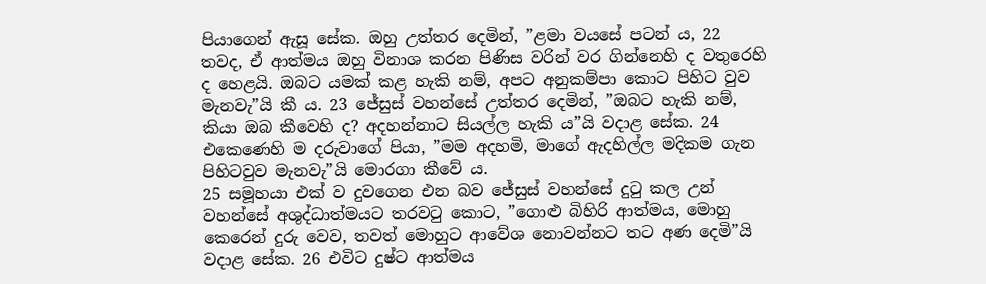පියාගෙන් ඇසූ සේක. ඔහු උත්තර දෙමින්, ”ළමා වයසේ පටන් ය, 22 තවද, ඒ ආත්මය ඔහු විනාශ කරන පිණිස වරින් වර ගින්නෙහි ද වතුරෙහි ද හෙළයි. ඔබට යමක් කළ හැකි නම්, අපට අනුකම්පා කොට පිහිට වුව මැනවැ”යි කී ය. 23 ජේසුස් වහන්සේ උත්තර දෙමින්, ”ඔබට හැකි නම්, කියා ඔබ කීවෙහි ද? අදහන්නාට සියල්ල හැකි ය”යි වදාළ සේක. 24 එකෙණෙහි ම දරුවාගේ පියා, ”මම අදහමි, මාගේ ඇදහිල්ල මදිකම ගැන පිහිටවුව මැනවැ”යි මොරගා කීවේ ය.
25 සමූහයා එක් ව දුවගෙන එන බව ජේසුස් වහන්සේ දුටු කල උන් වහන්සේ අශුද්ධාත්මයට තරවටු කොට, ”ගොළු බිහිරි ආත්මය, මොහු කෙරෙන් දුරු වෙව, තවත් මොහුට ආවේශ නොවන්නට තට අණ දෙමි”යි වදාළ සේක. 26 එවිට දුෂ්ට ආත්මය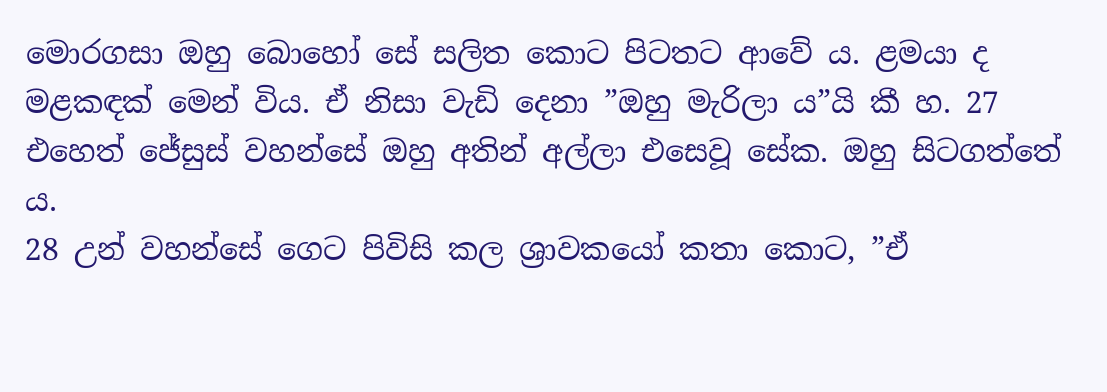මොරගසා ඔහු බොහෝ සේ සලිත කොට පිටතට ආවේ ය. ළමයා ද මළකඳක් මෙන්‍ විය. ඒ නිසා වැඩි දෙනා ”ඔහු මැරිලා ය”යි කී හ. 27 එහෙත් ජේසුස් වහන්සේ ඔහු අතින් අල්ලා එසෙවූ සේක. ඔහු සිටගත්තේ ය.
28 උන් වහන්සේ ගෙට පිවිසි කල ශ්‍රාවකයෝ කතා කොට, ”ඒ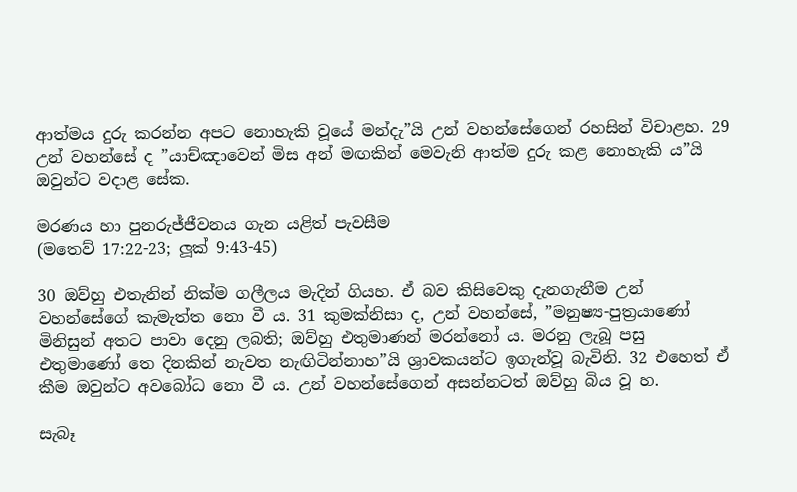ආත්මය දුරු කරන්න අපට නොහැකි වූයේ මන්දැ”යි උන් වහන්සේගෙන් රහසින් විචාළහ. 29 උන් වහන්සේ ද ”යාච්ඤාවෙන් මිස අන් මඟකින් මෙවැනි ආත්ම දුරු කළ නොහැකි ය”යි ඔවුන්ට වදාළ සේක.

මරණය හා පුනරුජ්ජීවනය ගැන යළිත් පැවසීම
(මතෙව් 17:22-23; ලූක් 9:43-45)

30 ඔව්හු එතැනින් නික්ම ගලීලය මැදින් ගියහ. ඒ බව කිසිවෙකු දැනගැනීම උන් වහන්සේගේ කැමැත්ත නො වී ය. 31 කුමක්නිසා ද, උන් වහන්සේ, ”මනුෂ්‍ය-පුත්‍රයාණෝ මිනිසුන් අතට පාවා දෙනු ලබති; ඔව්හු එතුමාණන් මරන්නෝ ය. මරනු ලැබූ පසු එතුමාණෝ තෙ දිනකින් නැවත නැඟිටින්නාහ”යි ශ්‍රාවකයන්ට ඉගැන්වූ බැවිනි. 32 එහෙත් ඒ කීම ඔවුන්ට අවබෝධ නො වී ය. උන් වහන්සේගෙන් අසන්නටත් ඔව්හු බිය වූ හ.

සැබෑ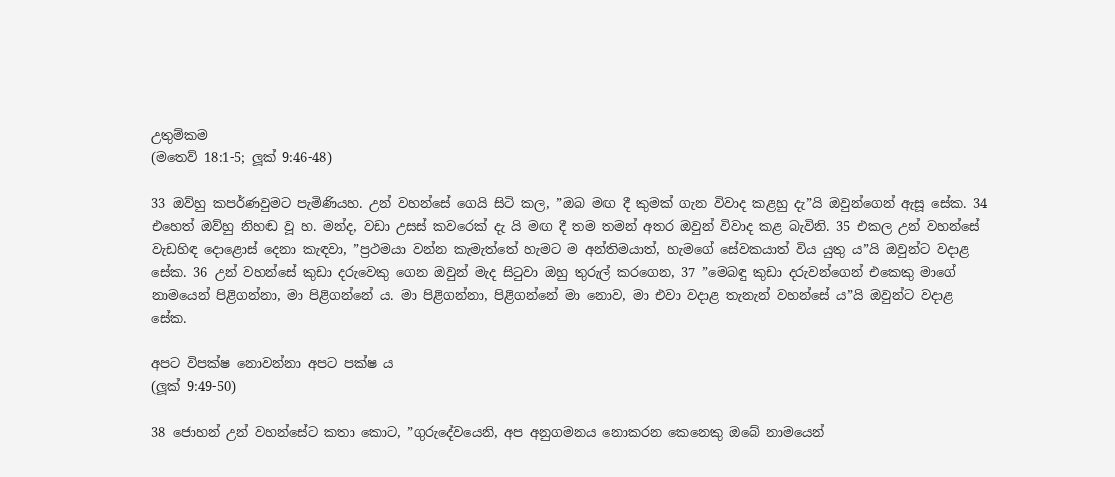උතුම්කම
(මතෙව් 18:1-5; ලූක් 9:46-48)

33 ඔව්හු කපර්ණවුමට පැමිණියහ. උන් වහන්සේ ගෙයි සිටි කල, ”ඔබ මඟ දී කුමක් ගැන විවාද කළහු දැ”යි ඔවුන්ගෙන් ඇසූ සේක. 34 එහෙත් ඔව්හු නිහඬ වූ හ. මන්ද, වඩා උසස් කවරෙක් දැ යි මඟ දී තම තමන් අතර ඔවුන් විවාද කළ බැවිනි. 35 එකල උන් වහන්සේ වැඩහිඳ දොළොස් දෙනා කැඳවා, ”ප්‍රථමයා වන්න කැමැත්තේ හැමට ම අන්තිමයාත්, හැමගේ සේවකයාත් විය යුතු ය”යි ඔවුන්ට වදාළ සේක. 36 උන් වහන්සේ කුඩා දරුවෙකු ගෙන ඔවුන් මැද සිටුවා ඔහු තුරුල් කරගෙන, 37 ”මෙබඳු කුඩා දරුවන්ගෙන් එකෙකු මාගේ නාමයෙන් පිළිගන්නා, මා පිළිගන්නේ ය. මා පිළිගන්නා, පිළිගන්නේ මා නොව, මා එවා වදාළ තැනැන් වහන්සේ ය”යි ඔවුන්ට වදාළ සේක.

අපට විපක්ෂ නොවන්නා අපට පක්ෂ ය
(ලූක් 9:49-50)

38 ජොහන් උන් වහන්සේට කතා කොට, ”ගුරුදේවයෙනි, අප අනුගමනය නොකරන කෙනෙකු ඔබේ නාමයෙන්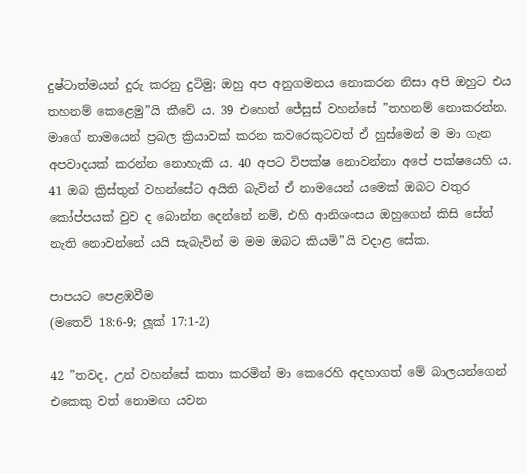දුෂ්ටාත්මයන් දුරු කරනු දුටිමු; ඔහු අප අනුගමනය නොකරන නිසා අපි ඔහුට එය තහනම් කෙළෙමු”යි කීවේ ය. 39 එහෙත් ජේසුස් වහන්සේ ”තහනම් නොකරන්න. මාගේ නාමයෙන් ප්‍රබල ක්‍රියාවක් කරන කවරෙකුටවත් ඒ හුස්මෙන්‍ ම මා ගැන අපවාදයක් කරන්න නොහැකි ය. 40 අපට විපක්ෂ නොවන්නා අපේ පක්ෂයෙහි ය. 41 ඔබ ක්‍රිස්තුන් වහන්සේට අයිති බැවින් ඒ නාමයෙන් යමෙක් ඔබට වතුර කෝප්පයක් වුව ද බොන්න දෙන්නේ නම්, එහි ආනිශංසය ඔහුගෙන් කිසි සේත් නැති නොවන්නේ යයි සැබැවින් ම මම ඔබට කියමි”යි වදාළ සේක.

පාපයට පෙළඹවීම
(මතෙව් 18:6-9; ලූක් 17:1-2)

42 ”තවද, උන් වහන්සේ කතා කරමින් මා කෙරෙහි අදහාගත් මේ බාලයන්ගෙන් එකෙකු වත් නොමඟ යවන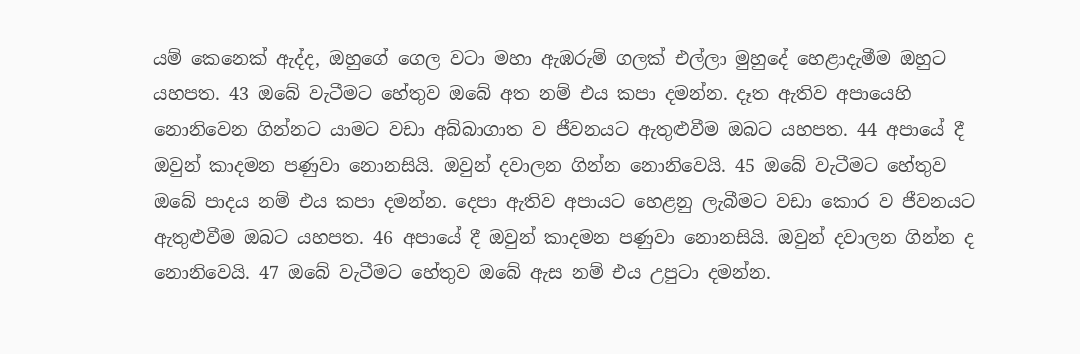යම් කෙනෙක් ඇද්ද, ඔහුගේ ගෙල වටා මහා ඇඹරුම් ගලක් එල්ලා මුහුදේ හෙළාදැමීම ඔහුට යහපත. 43 ඔබේ වැටීමට හේතුව ඔබේ අත නම් එය කපා දමන්න. දෑත ඇතිව අපායෙහි නොනිවෙන ගින්නට යාමට වඩා අබ්බාගාත ව ජීවනයට ඇතුළුවීම ඔබට යහපත. 44 අපායේ දී ඔවුන් කාදමන පණුවා නොනසියි. ඔවුන් දවාලන ගින්න නොනිවෙයි. 45 ඔබේ වැටීමට හේතුව ඔබේ පාදය නම් එය කපා දමන්න. දෙපා ඇතිව අපායට හෙළනු ලැබීමට වඩා කොර ව ජීවනයට ඇතුළුවීම ඔබට යහපත. 46 අපායේ දී ඔවුන් කාදමන පණුවා නොනසියි. ඔවුන් දවාලන ගින්න ද නොනිවෙයි. 47 ඔබේ වැටීමට හේතුව ඔබේ ඇස නම් එය උපුටා දමන්න.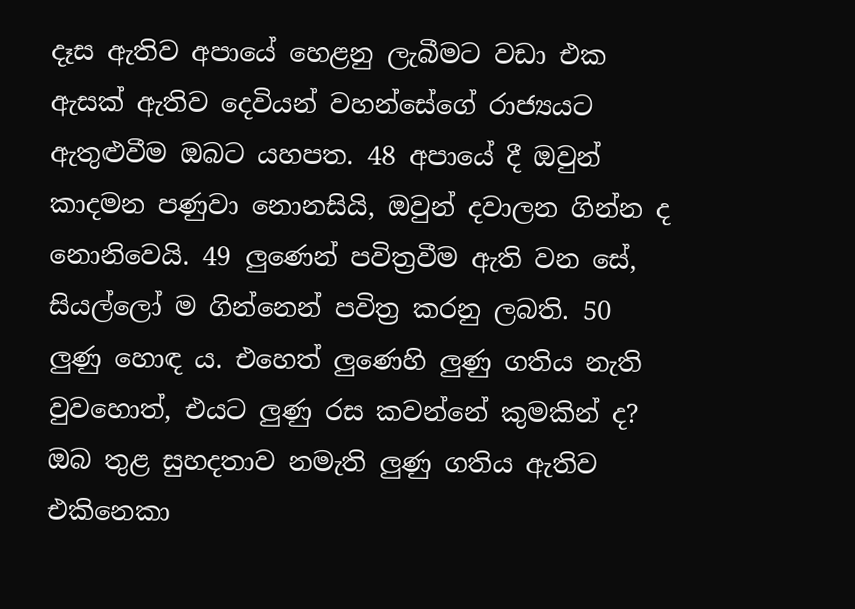දෑස ඇතිව අපායේ හෙළනු ලැබීමට වඩා එක ඇසක් ඇතිව දෙවියන් වහන්සේගේ රාජ්‍යයට ඇතුළුවීම ඔබට යහපත. 48 අපායේ දී ඔවුන් කාදමන පණුවා නොනසියි, ඔවුන් දවාලන ගින්න ද නොනිවෙයි. 49 ලුණෙන් පවිත්‍රවීම ඇති වන සේ, සියල්ලෝ ම ගින්නෙන් පවිත්‍ර කරනු ලබති. 50 ලුණු හොඳ ය. එහෙත් ලුණෙහි ලුණු ගතිය නැති වුවහොත්, එයට ලුණු රස කවන්නේ කුමකින් ද? ඔබ තුළ සුහදතාව නමැති ලුණු ගතිය ඇතිව එකිනෙකා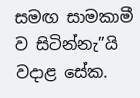සමඟ සාමකාමී ව සිටින්නැ”යි වදාළ සේක.